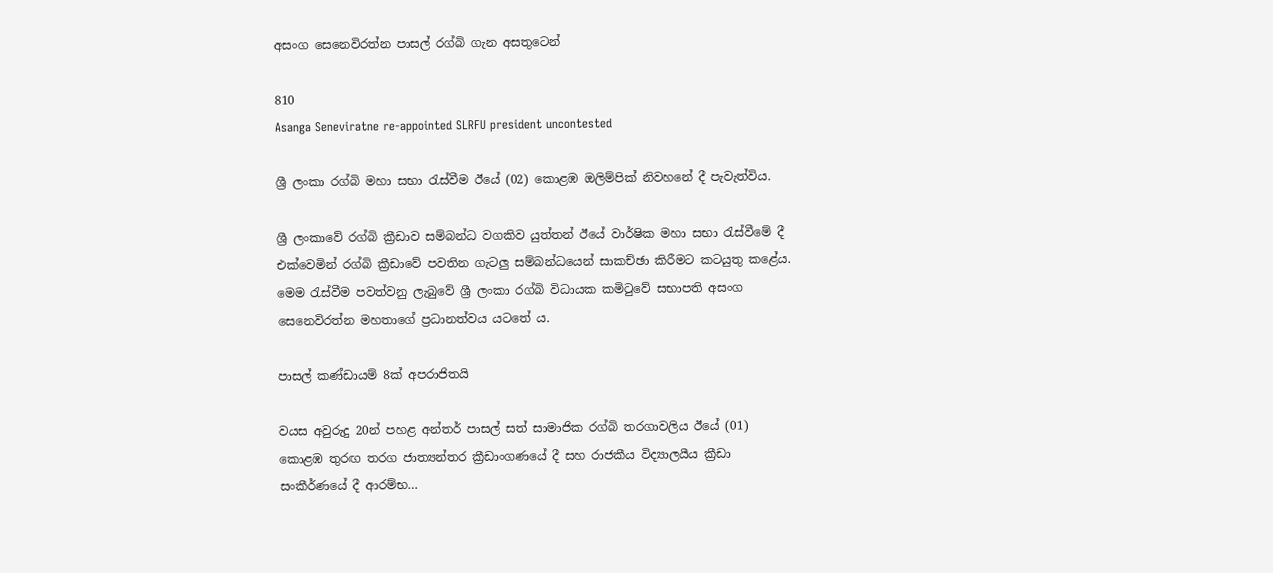අසංග සෙනෙවිරත්න පාසල් රග්බි ගැන අසතුටෙන්

810
Asanga Seneviratne re-appointed SLRFU president uncontested

ශ්‍රී ලංකා රග්බි මහා සභා රැස්වීම ඊයේ (02) කොළඹ ඔලිම්පික් නිවහනේ දී පැවැත්විය.

ශ්‍රී ලංකාවේ රග්බි ක්‍රීඩාව සම්බන්ධ වගකිව යුත්තන් ඊයේ වාර්ෂික මහා සභා රැස්වීමේ දී එක්වෙමින් රග්බි ක්‍රීඩාවේ පවතින ගැටලු සම්බන්ධයෙන් සාකච්ඡා කිරීමට කටයුතු කළේය. මෙම රැස්වීම පවත්වනු ලැබුවේ ශ්‍රී ලංකා රග්බි විධායක කමිටුවේ සභාපති අසංග සෙනෙවිරත්න මහතාගේ ප්‍රධානත්වය යටතේ ය.

පාසල් කණ්ඩායම් 8ක් අපරාජිතයි

වයස අවුරුදු 20න් පහළ අන්තර් පාසල් සත් සාමාජික රග්බි තරගාවලිය ඊයේ (01) කොළඹ තුරඟ තරග ජාත්‍යන්තර ක්‍රීඩාංගණයේ දී සහ රාජකීය විද්‍යාලයීය ක්‍රීඩා සංකීර්ණයේ දී ආරම්භ…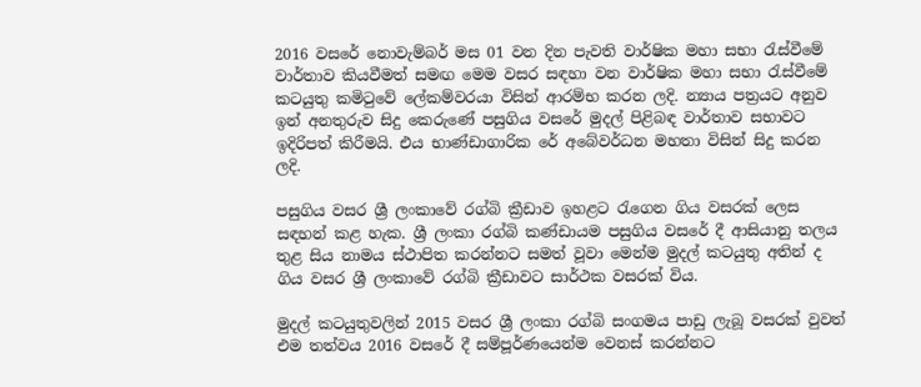2016 වසරේ නොවැම්බර් මස 01 වන දින පැවති වාර්ෂික මහා සභා රැස්වීමේ වාර්තාව කියවීමත් සමඟ මෙම වසර සඳහා වන වාර්ෂික මහා සභා රැස්වීමේ කටයුතු කමිටුවේ ලේකම්වරයා විසින් ආරම්භ කරන ලදි. න්‍යාය පත්‍රයට අනුව ඉන් අනතුරුව සිදු කෙරුණේ පසුගිය වසරේ මුදල් පිළිබඳ වාර්තාව සභාවට ඉදිරිපත් කිරීමයි. එය භාණ්ඩාගාරික රේ අබේවර්ධන මහතා විසින් සිදු කරන ලදි.

පසුගිය වසර ශ්‍රී ලංකාවේ රග්බි ක්‍රීඩාව ඉහළට රැගෙන ගිය වසරක් ලෙස සඳහන් කළ හැක. ශ්‍රී ලංකා රග්බි කණ්ඩායම පසුගිය වසරේ දී ආසියානු තලය තුළ සිය නාමය ස්ථාපිත කරන්නට සමත් වූවා මෙන්ම මුදල් කටයුතු අතින් ද ගිය වසර ශ්‍රී ලංකාවේ රග්බි ක්‍රීඩාවට සාර්ථක වසරක් විය.

මුදල් කටයුතුවලින් 2015 වසර ශ්‍රී ලංකා රග්බි සංගමය පාඩු ලැබූ වසරක් වුවත් එම තත්වය 2016 වසරේ දී සම්පූර්ණයෙන්ම වෙනස් කරන්නට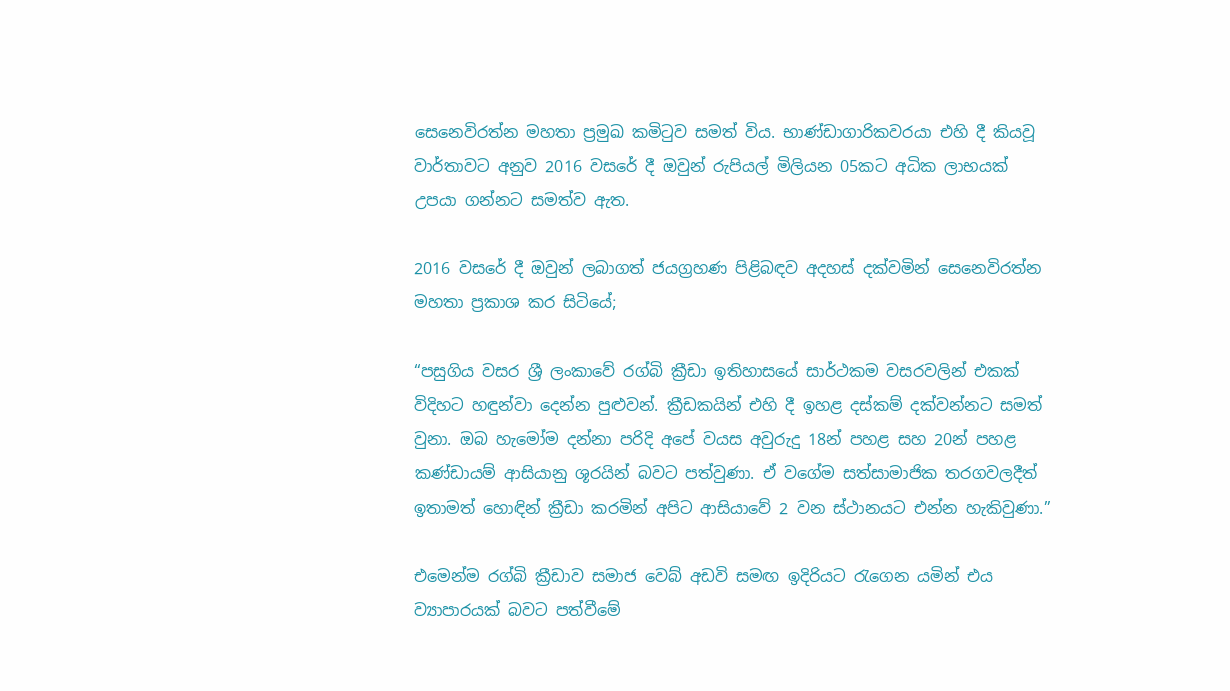සෙනෙවිරත්න මහතා ප්‍රමුඛ කමිටුව සමත් විය. භාණ්ඩාගාරිකවරයා එහි දී කියවූ වාර්තාවට අනුව 2016 වසරේ දී ඔවුන් රුපියල් මිලියන 05කට අධික ලාභයක් උපයා ගන්නට සමත්ව ඇත.

2016 වසරේ දී ඔවුන් ලබාගත් ජයග්‍රහණ පිළිබඳව අදහස් දක්වමින් සෙනෙවිරත්න මහතා ප්‍රකාශ කර සිටියේ;

“පසුගිය වසර ශ්‍රී ලංකාවේ රග්බි ක්‍රීඩා ඉතිහාසයේ සාර්ථකම වසරවලින් එකක් විදිහට හඳුන්වා දෙන්න පුළුවන්. ක්‍රීඩකයින් එහි දී ඉහළ දස්කම් දක්වන්නට සමත් වුනා. ඔබ හැමෝම දන්නා පරිදි අපේ වයස අවුරුදු 18න් පහළ සහ 20න් පහළ කණ්ඩායම් ආසියානු ශූරයින් බවට පත්වුණා. ඒ වගේම සත්සාමාජික තරගවලදීත් ඉතාමත් හොඳින් ක්‍රීඩා කරමින් අපිට ආසියාවේ 2 වන ස්ථානයට එන්න හැකිවුණා.”

එමෙන්ම රග්බි ක්‍රීඩාව සමාජ වෙබ් අඩවි සමඟ ඉදිරියට රැගෙන යමින් එය ව්‍යාපාරයක් බවට පත්වීමේ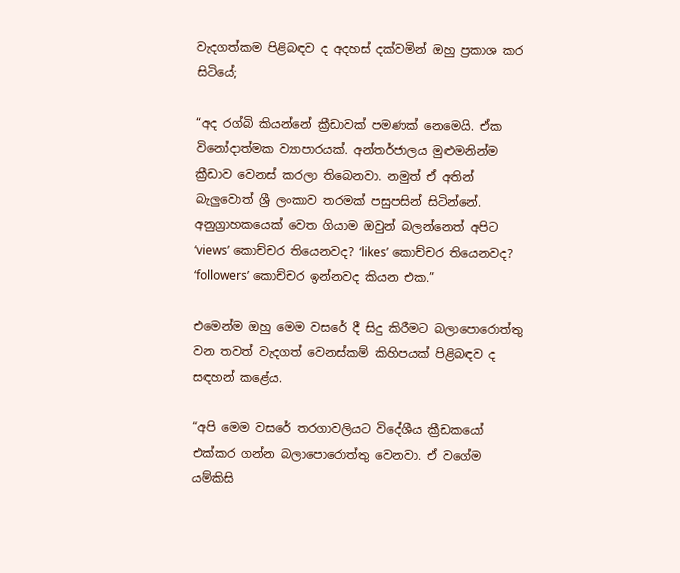වැදගත්කම පිළිබඳව ද අදහස් දක්වමින් ඔහු ප්‍රකාශ කර සිටියේ;

“අද රග්බි කියන්නේ ක්‍රීඩාවක් පමණක් නෙමෙයි. ඒක විනෝදාත්මක ව්‍යාපාරයක්. අන්තර්ජාලය මුළුමනින්ම ක්‍රීඩාව වෙනස් කරලා තිබෙනවා. නමුත් ඒ අතින් බැලුවොත් ශ්‍රී ලංකාව තරමක් පසුපසින් සිටින්නේ. අනුග්‍රාහකයෙක් වෙත ගියාම ඔවුන් බලන්නෙත් අපිට ‘views’ කොච්චර තියෙනවද? ‘likes’ කොච්චර තියෙනවද? ‘followers’ කොච්චර ඉන්නවද කියන එක.”

එමෙන්ම ඔහු මෙම වසරේ දී සිදු කිරීමට බලාපොරොත්තු වන තවත් වැදගත් වෙනස්කම් කිහිපයක් පිළිබඳව ද සඳහන් කළේය.

“අපි මෙම වසරේ තරගාවලියට විදේශීය ක්‍රීඩකයෝ එක්කර ගන්න බලාපොරොත්තු වෙනවා. ඒ වගේම යම්කිසි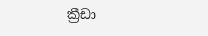ක්‍රීඩා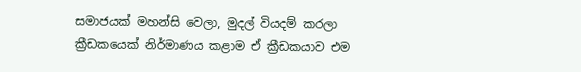සමාජයක් මහන්සි වෙලා, මුදල් වියදම් කරලා ක්‍රීඩකයෙක් නිර්මාණය කළාම ඒ ක්‍රීඩකයාව එම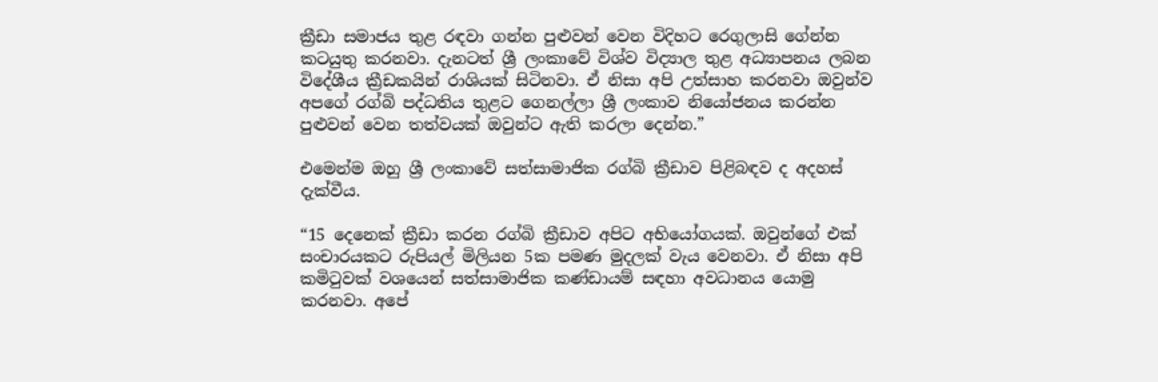ක්‍රීඩා සමාජය තුළ රඳවා ගන්න පුළුවන් වෙන විදිහට රෙගුලාසි ගේන්න කටයුතු කරනවා. දැනටත් ශ්‍රී ලංකාවේ විශ්ව විද්‍යාල තුළ අධ්‍යාපනය ලබන විදේශීය ක්‍රීඩකයින් රාශියක් සිටිනවා. ඒ නිසා අපි උත්සාහ කරනවා ඔවුන්ව අපගේ රග්බි පද්ධතිය තුළට ගෙනල්ලා ශ්‍රී ලංකාව නියෝජනය කරන්න පුළුවන් වෙන තත්වයක් ඔවුන්ට ඇති කරලා දෙන්න.”

එමෙන්ම ඔහු ශ්‍රී ලංකාවේ සත්සාමාජික රග්බි ක්‍රීඩාව පිළිබඳව ද අදහස් දැක්වීය.

“15 දෙනෙක් ක්‍රීඩා කරන රග්බි ක්‍රීඩාව අපිට අභියෝගයක්. ඔවුන්ගේ එක් සංචාරයකට රුපියල් මිලියන 5ක පමණ මුදලක් වැය වෙනවා. ඒ නිසා අපි කමිටුවක් වශයෙන් සත්සාමාජික කණ්ඩායම් සඳහා අවධානය යොමු කරනවා. අපේ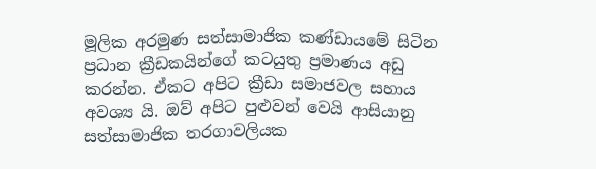මූලික අරමුණ සත්සාමාජික කණ්ඩායමේ සිටින ප්‍රධාන ක්‍රීඩකයින්ගේ කටයුතු ප්‍රමාණය අඩු කරන්න. ඒකට අපිට ක්‍රීඩා සමාජවල සහාය අවශ්‍ය යි. ඔව් අපිට පුළුවන් වෙයි ආසියානු සත්සාමාජික තරගාවලියක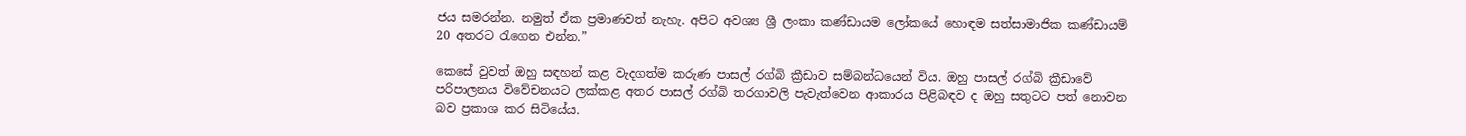ජය සමරන්න. නමුත් ඒක ප්‍රමාණවත් නැහැ. අපිට අවශ්‍ය ශ්‍රී ලංකා කණ්ඩායම ලෝකයේ හොඳම සත්සාමාජික කණ්ඩායම් 20 අතරට රැගෙන එන්න.”

කෙසේ වුවත් ඔහු සඳහන් කළ වැදගත්ම කරුණ පාසල් රග්බි ක්‍රීඩාව සම්බන්ධයෙන් විය. ඔහු පාසල් රග්බි ක්‍රීඩාවේ පරිපාලනය විවේචනයට ලක්කළ අතර පාසල් රග්බි තරගාවලි පැවැත්වෙන ආකාරය පිළිබඳව ද ඔහු සතුටට පත් නොවන බව ප්‍රකාශ කර සිටියේය.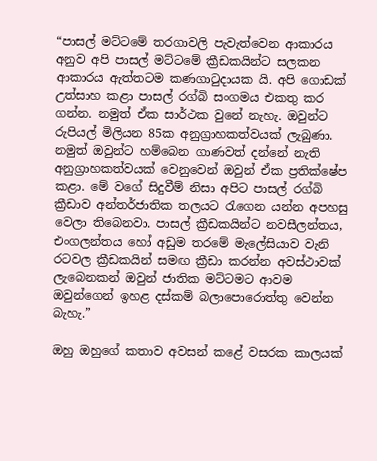“පාසල් මට්ටමේ තරගාවලි පැවැත්වෙන ආකාරය අනුව අපි පාසල් මට්ටමේ ක්‍රීඩකයින්ට සලකන ආකාරය ඇත්තටම කණගාටුදායක යි. අපි ගොඩක් උත්සාහ කළා පාසල් රග්බි සංගමය එකතු කර ගන්න. නමුත් ඒක සාර්ථක වුනේ නැහැ. ඔවුන්ට රුපියල් මිලියන 85ක අනුග්‍රාහකත්වයක් ලැබුණා. නමුත් ඔවුන්ට හම්බෙන ගාණවත් දන්නේ නැති අනුග්‍රාහකත්වයක් වෙනුවෙන් ඔවුන් ඒක ප්‍රතික්ෂේප කළා. මේ වගේ සිදුවීම් නිසා අපිට පාසල් රග්බි ක්‍රීඩාව අන්තර්ජාතික තලයට රැගෙන යන්න අපහසු වෙලා තිබෙනවා. පාසල් ක්‍රීඩකයින්ට නවසීලන්තය, එංගලන්තය හෝ අඩුම තරමේ මැලේසියාව වැනි රටවල ක්‍රීඩකයින් සමඟ ක්‍රීඩා කරන්න අවස්ථාවක් ලැබෙනකන් ඔවුන් ජාතික මට්ටමට ආවම ඔවුන්ගෙන් ඉහළ දස්කම් බලාපොරොත්තු වෙන්න බැහැ.”

ඔහු ඔහුගේ කතාව අවසන් කළේ වසරක කාලයක්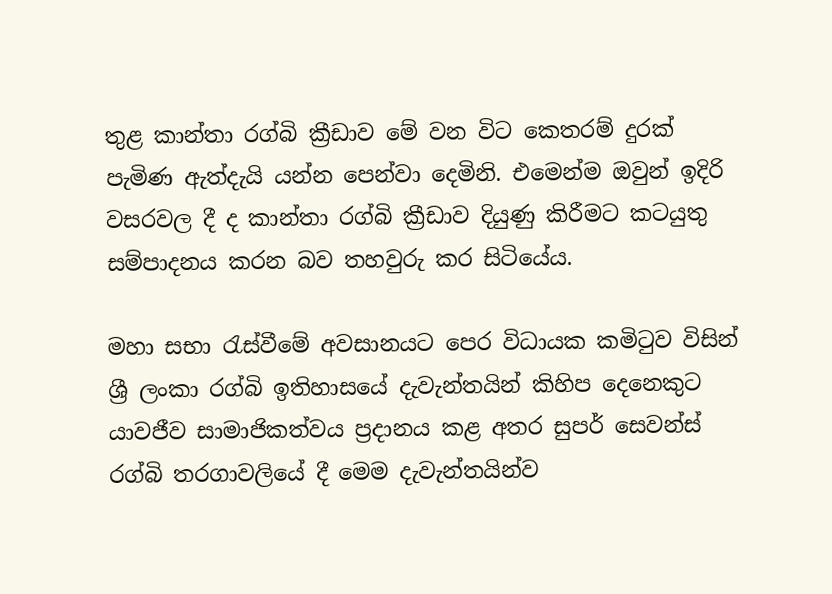තුළ කාන්තා රග්බි ක්‍රීඩාව මේ වන විට කෙතරම් දුරක් පැමිණ ඇත්දැයි යන්න පෙන්වා දෙමිනි. එමෙන්ම ඔවුන් ඉදිරි වසරවල දී ද කාන්තා රග්බි ක්‍රීඩාව දියුණු කිරීමට කටයුතු සම්පාදනය කරන බව තහවුරු කර සිටියේය.

මහා සභා රැස්වීමේ අවසානයට පෙර විධායක කමිටුව විසින් ශ්‍රී ලංකා රග්බි ඉතිහාසයේ දැවැන්තයින් කිහිප දෙනෙකුට යාවජීව සාමාජිකත්වය ප්‍රදානය කළ අතර සුපර් සෙවන්ස් රග්බි තරගාවලියේ දී මෙම දැවැන්තයින්ව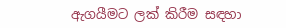ඇගයීමට ලක් කිරීම සඳහා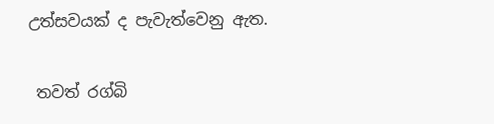උත්සවයක් ද පැවැත්වෙනු ඇත.

 තවත් රග්බි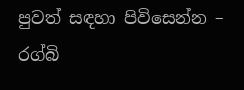පුවත් සඳහා පිවිසෙන්න – රග්බි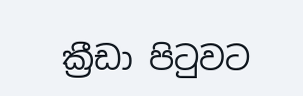ක්‍රීඩා පිටුවට